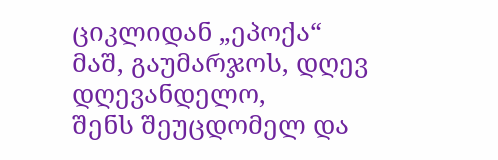ციკლიდან „ეპოქა“
მაშ, გაუმარჯოს, დღევ დღევანდელო,
შენს შეუცდომელ და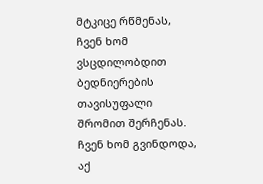მტკიცე რწმენას,
ჩვენ ხომ ვსცდილობდით ბედნიერების
თავისუფალი შრომით შერჩენას.
ჩვენ ხომ გვინდოდა, აქ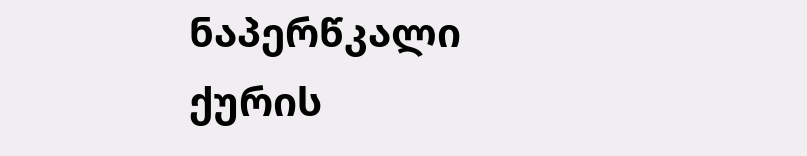ნაპერწკალი
ქურის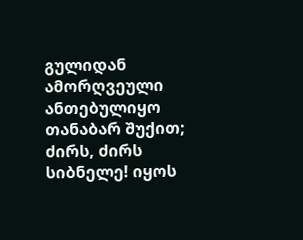გულიდან ამორღვეული
ანთებულიყო თანაბარ შუქით;
ძირს, ძირს სიბნელე! იყოს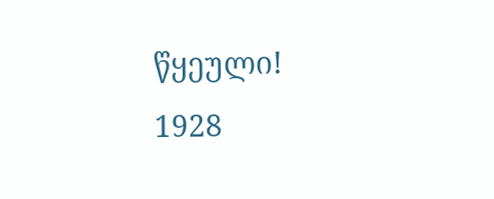წყეული!
1928